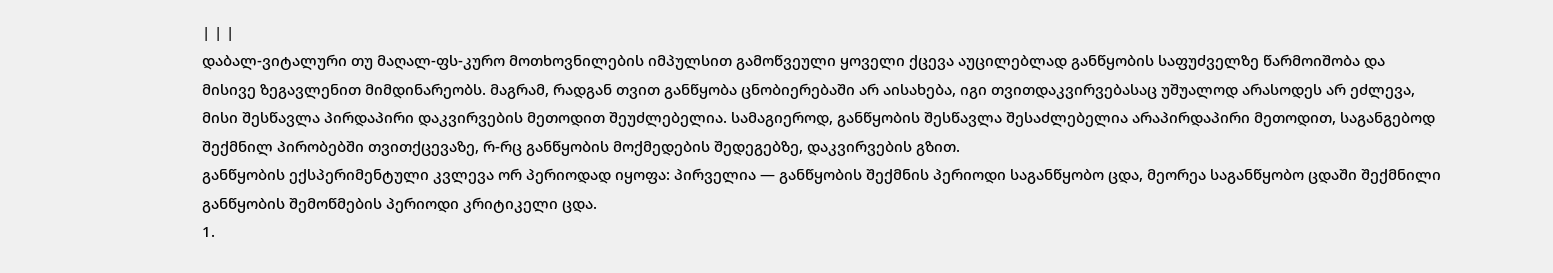| | |
დაბალ-ვიტალური თუ მაღალ-ფს-კურო მოთხოვნილების იმპულსით გამოწვეული ყოველი ქცევა აუცილებლად განწყობის საფუძველზე წარმოიშობა და მისივე ზეგავლენით მიმდინარეობს. მაგრამ, რადგან თვით განწყობა ცნობიერებაში არ აისახება, იგი თვითდაკვირვებასაც უშუალოდ არასოდეს არ ეძლევა, მისი შესწავლა პირდაპირი დაკვირვების მეთოდით შეუძლებელია. სამაგიეროდ, განწყობის შესწავლა შესაძლებელია არაპირდაპირი მეთოდით, საგანგებოდ შექმნილ პირობებში თვითქცევაზე, რ-რც განწყობის მოქმედების შედეგებზე, დაკვირვების გზით.
განწყობის ექსპერიმენტული კვლევა ორ პერიოდად იყოფა: პირველია — განწყობის შექმნის პერიოდი საგანწყობო ცდა, მეორეა საგანწყობო ცდაში შექმნილი განწყობის შემოწმების პერიოდი კრიტიკელი ცდა.
1.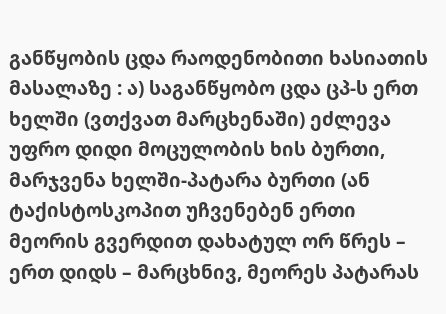განწყობის ცდა რაოდენობითი ხასიათის მასალაზე : ა) საგანწყობო ცდა ცპ-ს ერთ ხელში (ვთქვათ მარცხენაში) ეძლევა უფრო დიდი მოცულობის ხის ბურთი, მარჯვენა ხელში-პატარა ბურთი (ან ტაქისტოსკოპით უჩვენებენ ერთი მეორის გვერდით დახატულ ორ წრეს – ერთ დიდს – მარცხნივ, მეორეს პატარას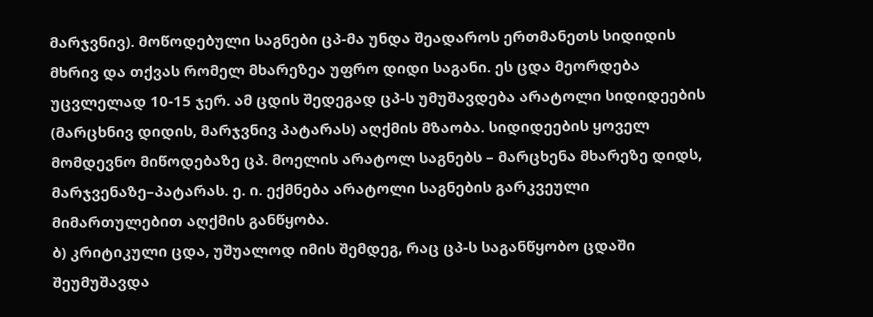მარჯვნივ). მოწოდებული საგნები ცპ-მა უნდა შეადაროს ერთმანეთს სიდიდის მხრივ და თქვას რომელ მხარეზეა უფრო დიდი საგანი. ეს ცდა მეორდება უცვლელად 10-15 ჯერ. ამ ცდის შედეგად ცპ-ს უმუშავდება არატოლი სიდიდეების (მარცხნივ დიდის, მარჯვნივ პატარას) აღქმის მზაობა. სიდიდეების ყოველ მომდევნო მიწოდებაზე ცპ. მოელის არატოლ საგნებს – მარცხენა მხარეზე დიდს, მარჯვენაზე–პატარას. ე. ი. ექმნება არატოლი საგნების გარკვეული მიმართულებით აღქმის განწყობა.
ბ) კრიტიკული ცდა, უშუალოდ იმის შემდეგ, რაც ცპ-ს საგანწყობო ცდაში შეუმუშავდა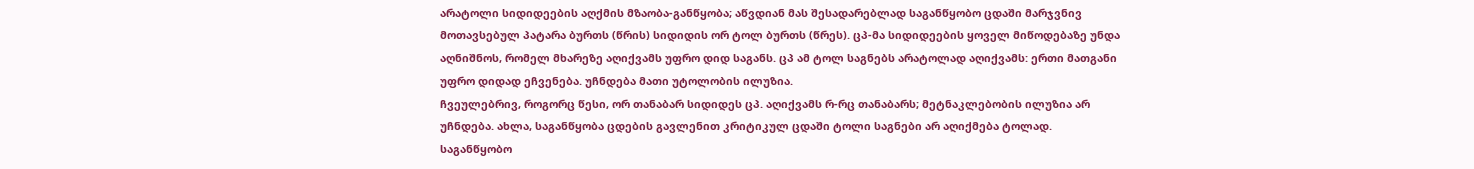არატოლი სიდიდეების აღქმის მზაობა-განწყობა; აწვდიან მას შესადარებლად საგანწყობო ცდაში მარჯვნივ მოთავსებულ პატარა ბურთს (წრის) სიდიდის ორ ტოლ ბურთს (წრეს). ცპ-მა სიდიდეების ყოველ მიწოდებაზე უნდა აღნიშნოს, რომელ მხარეზე აღიქვამს უფრო დიდ საგანს. ცპ ამ ტოლ საგნებს არატოლად აღიქვამს: ერთი მათგანი უფრო დიდად ეჩვენება. უჩნდება მათი უტოლობის ილუზია.
ჩვეულებრივ, როგორც წესი, ორ თანაბარ სიდიდეს ცპ. აღიქვამს რ-რც თანაბარს; მეტნაკლებობის ილუზია არ უჩნდება. ახლა, საგანწყობა ცდების გავლენით კრიტიკულ ცდაში ტოლი საგნები არ აღიქმება ტოლად. საგანწყობო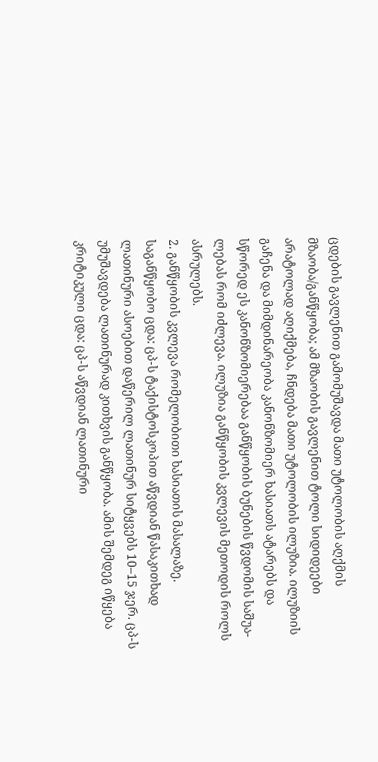ცდების გავლენით გამომუშავდა მათი უტოლობის აღქმის მზაობა/განწყობა; ამ მზაობის გავლენით ტოლი სიდიდეები არატოლად აღიქმება, ჩნდება მათი უტოლობის ილუზია. ილუზიის გაჩენა და მიმდინარეობა კანონზომიერ ხასიათს ატარებს და სწორედ ეს კანონზომიერებაა განწყობის ბუნების წვდომის საშუა- ლებას რომ იძლევა. ილუზია განწყობის კვლევის მეთოდის როლს ასრულებს.
2. განწყობის კვლევა რომელობითი ხასიათის მასალაზე. საგანწყობო ცდა: ცპ-ს ტაქისტოსკოპით აწვდიან წასაკითხად ლათინური ასოებით დაწერილ ლათინურ სიტყვებს 10–15 ჯერ. ცპ-ს უმუშავდება ლათინურად კითხვის განწყობა. ამის შემდეგ იწყება კრიტიკული ცდა: ცპ-ს აწვდიან ლათინური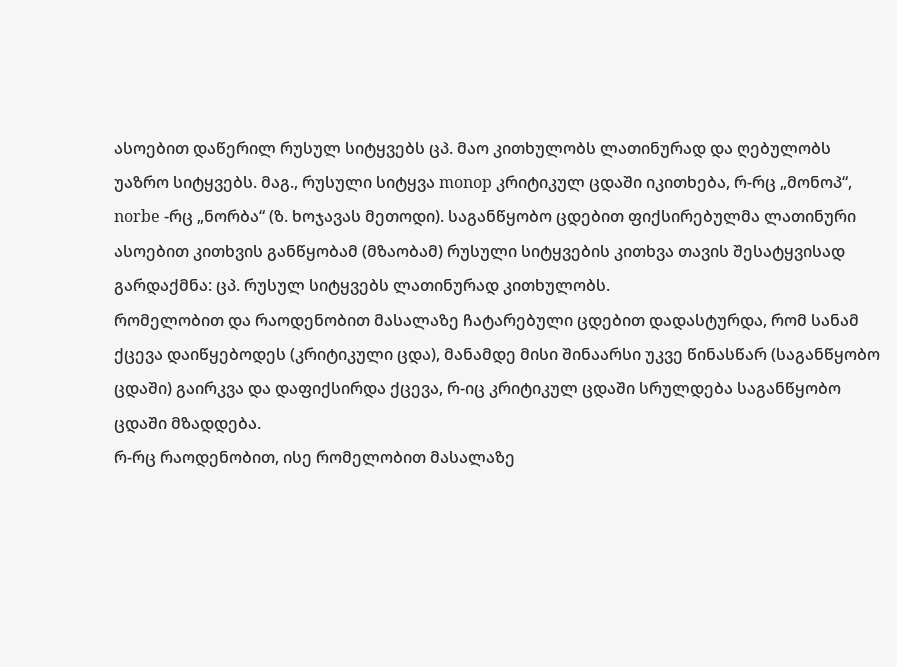ასოებით დაწერილ რუსულ სიტყვებს ცპ. მაო კითხულობს ლათინურად და ღებულობს უაზრო სიტყვებს. მაგ., რუსული სიტყვა monop კრიტიკულ ცდაში იკითხება, რ-რც „მონოპ“, norbe -რც „ნორბა“ (ზ. ხოჯავას მეთოდი). საგანწყობო ცდებით ფიქსირებულმა ლათინური ასოებით კითხვის განწყობამ (მზაობამ) რუსული სიტყვების კითხვა თავის შესატყვისად გარდაქმნა: ცპ. რუსულ სიტყვებს ლათინურად კითხულობს.
რომელობით და რაოდენობით მასალაზე ჩატარებული ცდებით დადასტურდა, რომ სანამ ქცევა დაიწყებოდეს (კრიტიკული ცდა), მანამდე მისი შინაარსი უკვე წინასწარ (საგანწყობო ცდაში) გაირკვა და დაფიქსირდა ქცევა, რ-იც კრიტიკულ ცდაში სრულდება საგანწყობო ცდაში მზადდება.
რ-რც რაოდენობით, ისე რომელობით მასალაზე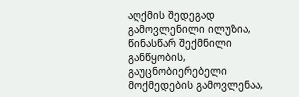აღქმის შედეგად გამოვლენილი ილუზია, წინასწარ შექმნილი განწყობის, გაუცნობიერებელი მოქმედების გამოვლენაა,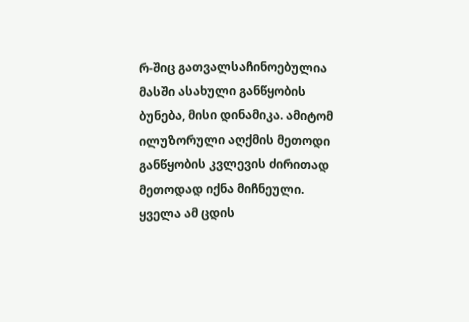რ-შიც გათვალსაჩინოებულია მასში ასახული განწყობის ბუნება, მისი დინამიკა. ამიტომ ილუზორული აღქმის მეთოდი განწყობის კვლევის ძირითად მეთოდად იქნა მიჩნეული. ყველა ამ ცდის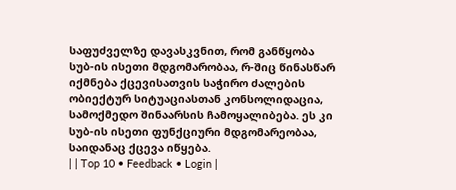საფუძველზე დავასკვნით, რომ განწყობა სუბ-ის ისეთი მდგომარობაა, რ-შიც წინასწარ იქმნება ქცევისათვის საჭირო ძალების ობიექტურ სიტუაციასთან კონსოლიდაცია, სამოქმედო შინაარსის ჩამოყალიბება. ეს კი სუბ-ის ისეთი ფუნქციური მდგომარეობაა, საიდანაც ქცევა იწყება.
| | Top 10 • Feedback • Login |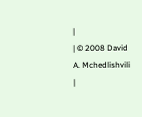|
| © 2008 David A. Mchedlishvili |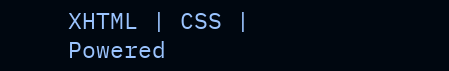XHTML | CSS | Powered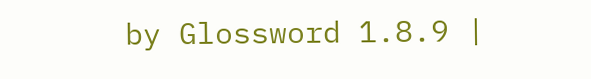by Glossword 1.8.9 |